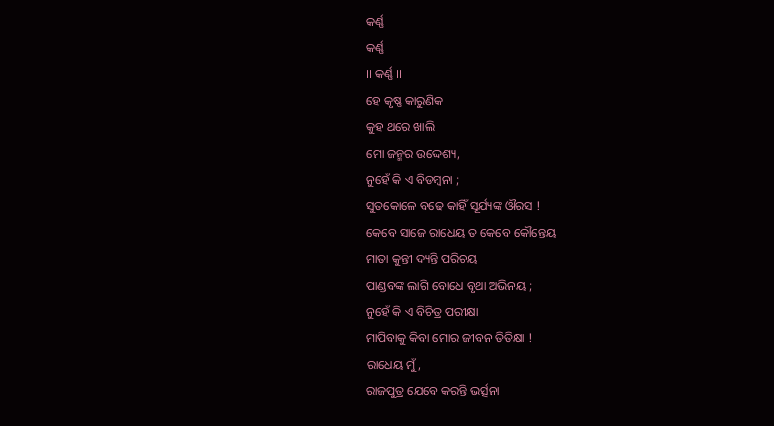କର୍ଣ୍ଣ
କର୍ଣ୍ଣ
।। କର୍ଣ୍ଣ ।।
ହେ କୃଷ୍ଣ କାରୁଣିକ
କୁହ ଥରେ ଖାଲି
ମୋ ଜନ୍ମର ଉଦ୍ଦେଶ୍ୟ,
ନୁହେଁ କି ଏ ବିଡମ୍ବନା ;
ସୁତକୋଳେ ବଢେ କାହିଁ ସୂର୍ଯ୍ୟଙ୍କ ଔରସ !
କେବେ ସାଜେ ରାଧେୟ ତ କେବେ କୌନ୍ତେୟ
ମାତା କୁନ୍ତୀ ଦ୍ୟନ୍ତି ପରିଚୟ
ପାଣ୍ଡବଙ୍କ ଲାଗି ବୋଧେ ବୃଥା ଅଭିନୟ ;
ନୁହେଁ କି ଏ ବିଚିତ୍ର ପରୀକ୍ଷା
ମାପିବାକୁ କିବା ମୋର ଜୀବନ ତିତିକ୍ଷା !
ରାଧେୟ ମୁଁ,
ରାଜପୁତ୍ର ଯେବେ କରନ୍ତି ଭର୍ତ୍ସନା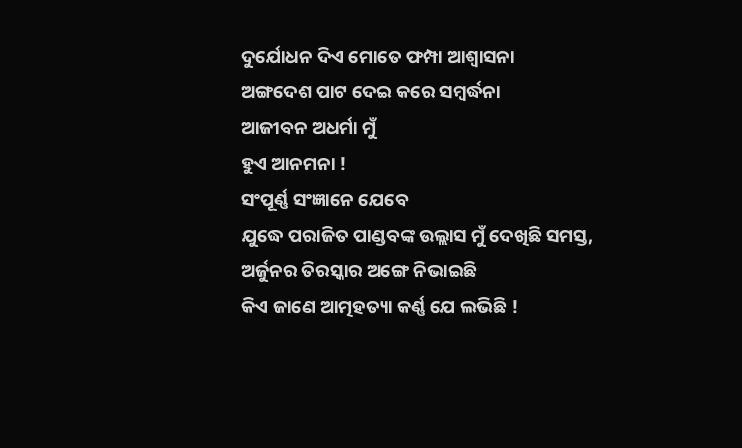ଦୁର୍ଯୋଧନ ଦିଏ ମୋତେ ଫମ୍ପା ଆଶ୍ୱାସନା
ଅଙ୍ଗଦେଶ ପାଟ ଦେଇ କରେ ସମ୍ବର୍ଦ୍ଧନା
ଆଜୀବନ ଅଧର୍ମା ମୁଁ
ହୁଏ ଆନମନା !
ସଂପୂର୍ଣ୍ଣ ସଂଜ୍ଞାନେ ଯେବେ
ଯୁଦ୍ଧେ ପରାଜିତ ପାଣ୍ଡବଙ୍କ ଉଲ୍ଲାସ ମୁଁ ଦେଖିଛି ସମସ୍ତ,
ଅର୍ଜୁନର ତିରସ୍କାର ଅଙ୍ଗେ ନିଭାଇଛି
କିଏ ଜାଣେ ଆତ୍ମହତ୍ୟା କର୍ଣ୍ଣ ଯେ ଲଭିଛି !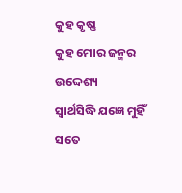କୁହ କୃଷ୍ଣ
କୁହ ମୋର ଜନ୍ମର ଉଦ୍ଦେଶ୍ୟ
ସ୍ୱାର୍ଥସିଦ୍ଧି ଯଜ୍ଞେ ମୁହିଁ ସତେ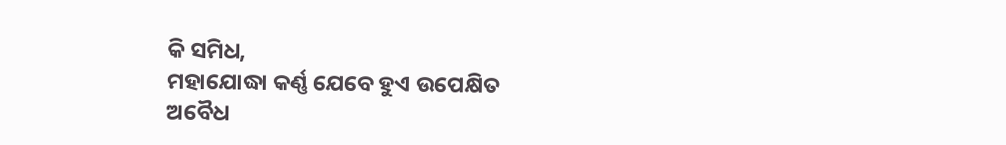କି ସମିଧ,
ମହାଯୋଦ୍ଧା କର୍ଣ୍ଣ ଯେବେ ହୁଏ ଉପେକ୍ଷିତ
ଅବୈଧ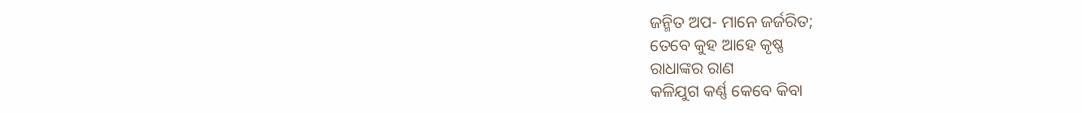ଜନ୍ମିତ ଅପ- ମାନେ ଜର୍ଜରିତ;
ତେବେ କୁହ ଆହେ କୃଷ୍ଣ
ରାଧାଙ୍କର ରାଣ
କଳିଯୁଗ କର୍ଣ୍ଣ କେବେ କିବା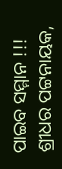ପାଇବ ସମ୍ମାନ !!!
ଶ୍ରୀଧର ପଟ୍ଟନାୟକ,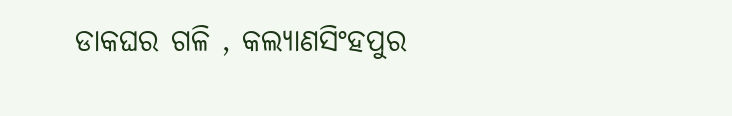ଡାକଘର ଗଳି , କଲ୍ୟାଣସିଂହପୁର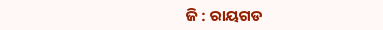ଜି : ରାୟଗଡ